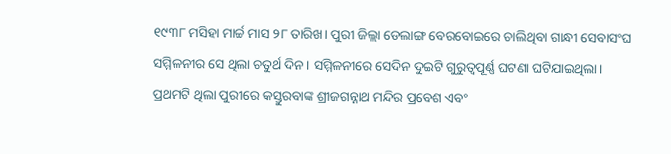୧୯୩୮ ମସିହା ମାର୍ଚ୍ଚ ମାସ ୨୮ ତାରିଖ। ପୁରୀ ଜିଲ୍ଲା ଡେଲାଙ୍ଗ ବେରବୋଇରେ ଚାଲିଥିବା ଗାନ୍ଧୀ ସେବାସଂଘ ସମ୍ମିଳନୀର ସେ ଥିଲା ଚତୁର୍ଥ ଦିନ। ସମ୍ମିଳନୀରେ ସେଦିନ ଦୁଇଟି ଗୁରୁତ୍ୱପୂର୍ଣ୍ଣ ଘଟଣା ଘଟିଯାଇଥିଲା। ପ୍ରଥମଟି ଥିଲା ପୁରୀରେ କସ୍ତୁରବାଙ୍କ ଶ୍ରୀଜଗନ୍ନାଥ ମନ୍ଦିର ପ୍ରବେଶ ଏବଂ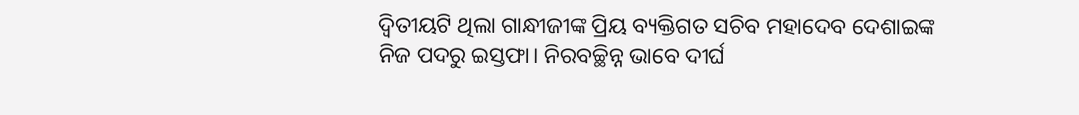ଦ୍ୱିତୀୟଟି ଥିଲା ଗାନ୍ଧୀଜୀଙ୍କ ପ୍ରିୟ ବ୍ୟକ୍ତିଗତ ସଚିବ ମହାଦେବ ଦେଶାଇଙ୍କ ନିଜ ପଦରୁ ଇସ୍ତଫା। ନିରବଚ୍ଛିନ୍ନ ଭାବେ ଦୀର୍ଘ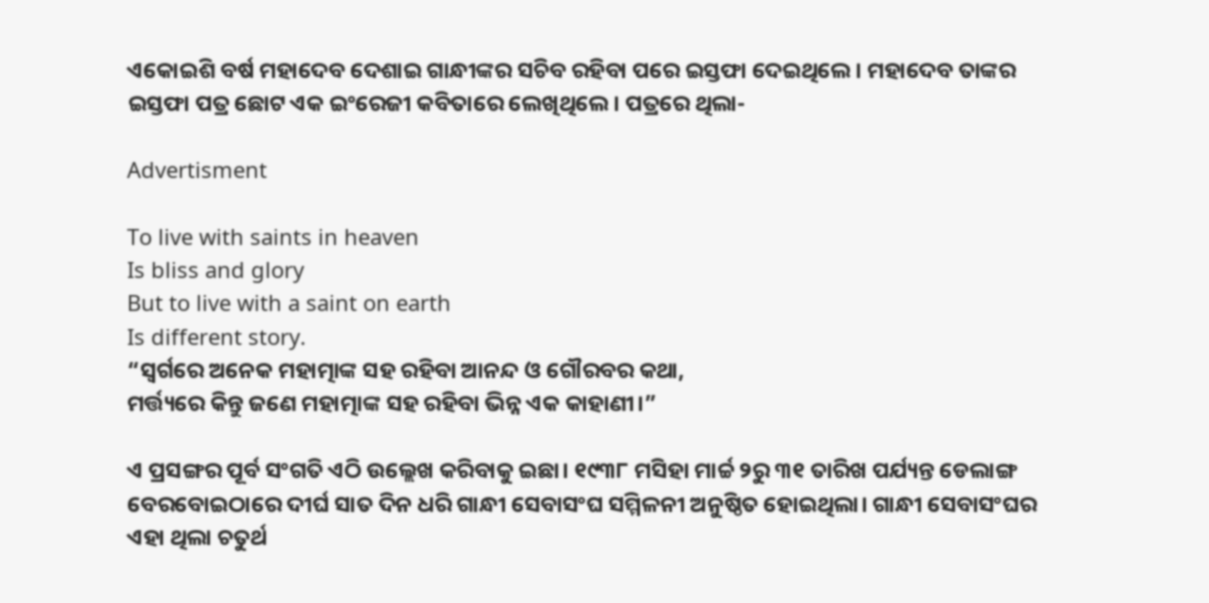ଏକୋଇଶି ବର୍ଷ ମହାଦେବ ଦେଶାଇ ଗାନ୍ଧୀଙ୍କର ସଚିବ ରହିବା ପରେ ଇସ୍ତଫା ଦେଇଥିଲେ। ମହାଦେବ ତାଙ୍କର ଇସ୍ତଫା ପତ୍ର ଛୋଟ ଏକ ଇଂରେଜୀ କବିତାରେ ଲେଖିଥିଲେ। ପତ୍ରରେ ଥିଲା-

Advertisment

To live with saints in heaven
Is bliss and glory
But to live with a saint on earth
Is different story.
“ସ୍ୱର୍ଗରେ ଅନେକ ମହାତ୍ମାଙ୍କ ସହ ରହିବା ଆନନ୍ଦ ଓ ଗୌରବର କଥା,
ମର୍ତ୍ତ୍ୟରେ କିନ୍ତୁ ଜଣେ ମହାତ୍ମାଙ୍କ ସହ ରହିବା ଭିନ୍ନ ଏକ କାହାଣୀ।”

ଏ ପ୍ରସଙ୍ଗର ପୂର୍ବ ସଂଗତି ଏଠି ଉଲ୍ଲେଖ କରିବାକୁ ଇଛା। ୧୯୩୮ ମସିହା ମାର୍ଚ୍ଚ ୨ରୁ ୩୧ ତାରିଖ ପର୍ଯ୍ୟନ୍ତ ଡେଲାଙ୍ଗ ବେରବୋଇଠାରେ ଦୀର୍ଘ ସାତ ଦିନ ଧରି ଗାନ୍ଧୀ ସେବାସଂଘ ସମ୍ମିଳନୀ ଅନୁଷ୍ଠିତ ହୋଇଥିଲା। ଗାନ୍ଧୀ ସେବାସଂଘର ଏହା ଥିଲା ଚତୁର୍ଥ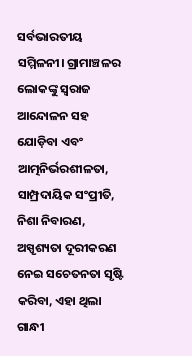ସର୍ବଭାରତୀୟ ସମ୍ମିଳନୀ। ଗ୍ରାମାଞ୍ଚଳର ଲୋକଙ୍କୁ ସ୍ୱରାଜ ଆନ୍ଦୋଳନ ସହ ଯୋଡ଼ିବା ଏବଂ ଆତ୍ମନିର୍ଭରଶୀଳତା, ସାମ୍ପ୍ରଦାୟିକ ସଂପ୍ରୀତି, ନିଶା ନିବାରଣ, ଅସ୍ପୃଶ୍ୟତା ଦୂରୀକରଣ ନେଇ ସଚେତନତା ସୃଷ୍ଟି କରିବା, ଏହା ଥିଲା ଗାନ୍ଧୀ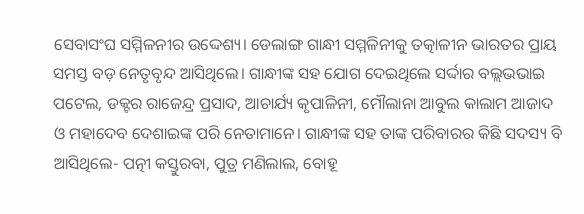ସେବାସଂଘ ସମ୍ମିଳନୀର ଉଦ୍ଦେଶ୍ୟ। ଡେଲାଙ୍ଗ ଗାନ୍ଧୀ ସମ୍ମଳିନୀକୁ ତତ୍କାଳୀନ ଭାରତର ପ୍ରାୟ ସମସ୍ତ ବଡ଼ ନେତୃବୃନ୍ଦ ଆସିଥିଲେ। ଗାନ୍ଧୀଙ୍କ ସହ ଯୋଗ ଦେଇଥିଲେ ସର୍ଦ୍ଦାର ବଲ୍ଲଭଭାଇ ପଟେଲ, ଡକ୍ଟର ରାଜେନ୍ଦ୍ର ପ୍ରସାଦ, ଆଚାର୍ଯ୍ୟ କୃପାଳିନୀ, ମୌଲାନା ଆବୁଲ କାଲାମ ଆଜାଦ ଓ ମହାଦେବ ଦେଶାଇଙ୍କ ପରି ନେତାମାନେ। ଗାନ୍ଧୀଙ୍କ ସହ ତାଙ୍କ ପରିବାରର କିଛି ସଦସ୍ୟ ବି ଆସିଥିଲେ- ପତ୍ନୀ କସ୍ତୁରବା, ପୁତ୍ର ମଣିଲାଲ, ବୋହୂ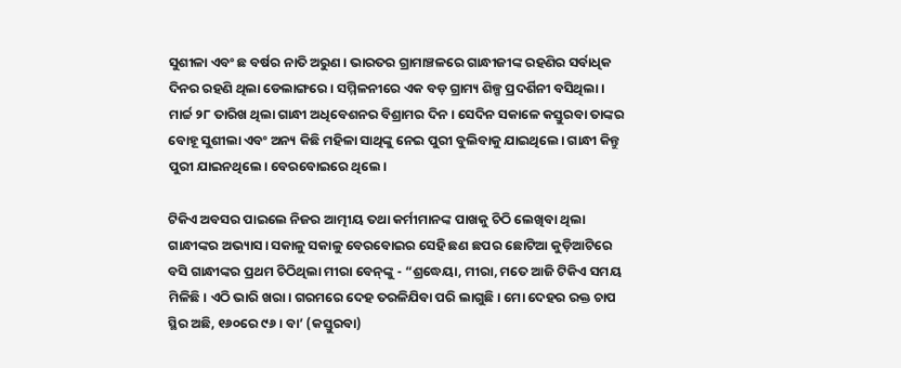ସୁଶୀଳା ଏବଂ ଛ ବର୍ଷର ନାତି ଅରୁଣ। ଭାରତର ଗ୍ରାମାଞ୍ଚଳରେ ଗାନ୍ଧୀଜୀଙ୍କ ରହଣିର ସର୍ବାଧିକ ଦିନର ରହଣି ଥିଲା ଡେଲାଙ୍ଗରେ। ସମ୍ମିଳନୀରେ ଏକ ବଡ଼ ଗ୍ରାମ୍ୟ ଶିଳ୍ପ ପ୍ରଦର୍ଶିନୀ ବସିଥିଲା।
ମାର୍ଚ୍ଚ ୨୮ ତାରିଖ ଥିଲା ଗାନ୍ଧୀ ଅଧିବେଶନର ବିଶ୍ରାମର ଦିନ। ସେଦିନ ସକାଳେ କସ୍ତୁରବା ତାଙ୍କର ବୋହୂ ସୁଶୀଲା ଏବଂ ଅନ୍ୟ କିଛି ମହିଳା ସାଥିଙ୍କୁ ନେଇ ପୁରୀ ବୁଲିବାକୁ ଯାଇଥିଲେ। ଗାନ୍ଧୀ କିନ୍ତୁ ପୁରୀ ଯାଇନଥିଲେ। ବେରବୋଇରେ ଥିଲେ।

ଟିକିଏ ଅବସର ପାଇଲେ ନିଜର ଆତ୍ମୀୟ ତଥା କର୍ମୀମାନଙ୍କ ପାଖକୁ ଚିଠି ଲେଖିବା ଥିଲା ଗାନ୍ଧୀଙ୍କର ଅଭ୍ୟାସ। ସକାଳୁ ସକାଳୁ ବେରବୋଇର ସେହି ଛଣ ଛପର ଛୋଟିଆ କୁଡ଼ିଆଟିରେ ବସି ଗାନ୍ଧୀଙ୍କର ପ୍ରଥମ ଚିଠିଥିଲା ମୀରା ବେନ୍‌ଙ୍କୁ - “ଶ୍ରଦ୍ଧେୟା, ମୀରା, ମତେ ଆଜି ଟିକିଏ ସମୟ ମିଳିଛି। ଏଠି ଭାରି ଖରା। ଗରମରେ ଦେହ ତରଳିଯିବା ପରି ଲାଗୁଛି। ମୋ ଦେହର ରକ୍ତ ଚାପ ସ୍ଥିର ଅଛି, ୧୬୦ରେ ୯୬। ବା’ (କସ୍ତୁରବା)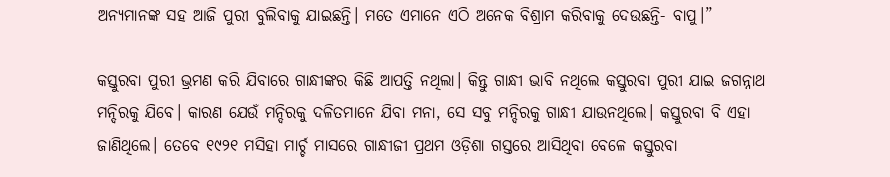ଅନ୍ୟମାନଙ୍କ ସହ ଆଜି ପୁରୀ ବୁଲିବାକୁ ଯାଇଛନ୍ତି। ମତେ ଏମାନେ ଏଠି ଅନେକ ବିଶ୍ରାମ କରିବାକୁ ଦେଉଛନ୍ତି- ବାପୁ।”

କସ୍ତୁରବା ପୁରୀ ଭ୍ରମଣ କରି ଯିବାରେ ଗାନ୍ଧୀଙ୍କର କିଛି ଆପତ୍ତି ନଥିଲା। କିନ୍ତୁ ଗାନ୍ଧୀ ଭାବି ନଥିଲେ କସ୍ତୁରବା ପୁରୀ ଯାଇ ଜଗନ୍ନାଥ ମନ୍ଦିରକୁ ଯିବେ। କାରଣ ଯେଉଁ ମନ୍ଦିରକୁ ଦଳିତମାନେ ଯିବା ମନା, ସେ ସବୁ ମନ୍ଦିରକୁ ଗାନ୍ଧୀ ଯାଉନଥିଲେ। କସ୍ତୁରବା ବି ଏହା ଜାଣିଥିଲେ। ତେବେ ୧୯୨୧ ମସିହା ମାର୍ଚ୍ଚ ମାସରେ ଗାନ୍ଧୀଜୀ ପ୍ରଥମ ଓଡ଼ିଶା ଗସ୍ତରେ ଆସିଥିବା ବେଳେ କସ୍ତୁରବା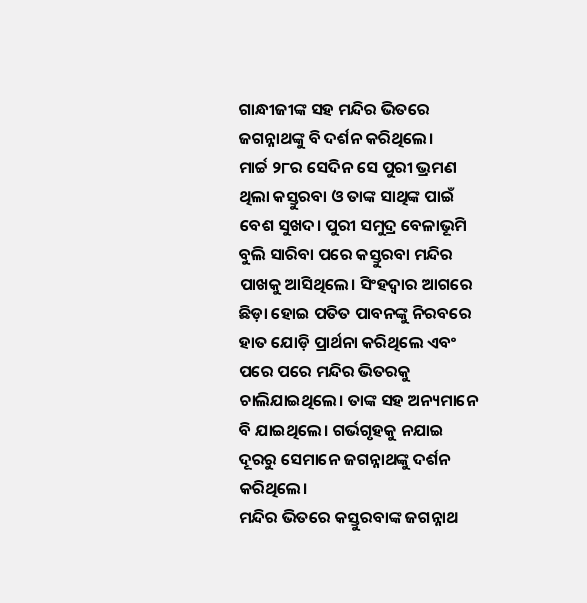ଗାନ୍ଧୀଜୀଙ୍କ ସହ ମନ୍ଦିର ଭିତରେ ଜଗନ୍ନାଥଙ୍କୁ ବି ଦର୍ଶନ କରିଥିଲେ।
ମାର୍ଚ୍ଚ ୨୮ର ସେଦିନ ସେ ପୁରୀ ଭ୍ରମଣ ଥିଲା କସ୍ତୁରବା ଓ ତାଙ୍କ ସାଥିଙ୍କ ପାଇଁ ବେଶ ସୁଖଦ। ପୁରୀ ସମୁଦ୍ର ବେଳାଭୂମି ବୁଲି ସାରିବା ପରେ କସ୍ତୁରବା ମନ୍ଦିର ପାଖକୁ ଆସିଥିଲେ। ସିଂହଦ୍ୱାର ଆଗରେ ଛିଡ଼ା ହୋଇ ପତିତ ପାବନଙ୍କୁ ନିରବରେ ହାତ ଯୋଡ଼ି ପ୍ରାର୍ଥନା କରିଥିଲେ ଏବଂ ପରେ ପରେ ମନ୍ଦିର ଭିତରକୁ ଚାଲିଯାଇଥିଲେ। ତାଙ୍କ ସହ ଅନ୍ୟମାନେ ବି ଯାଇଥିଲେ। ଗର୍ଭଗୃହକୁ ନଯାଇ ଦୂରରୁ ସେମାନେ ଜଗନ୍ନାଥଙ୍କୁ ଦର୍ଶନ କରିଥିଲେ।
ମନ୍ଦିର ଭିତରେ କସ୍ତୁରବାଙ୍କ ଜଗନ୍ନାଥ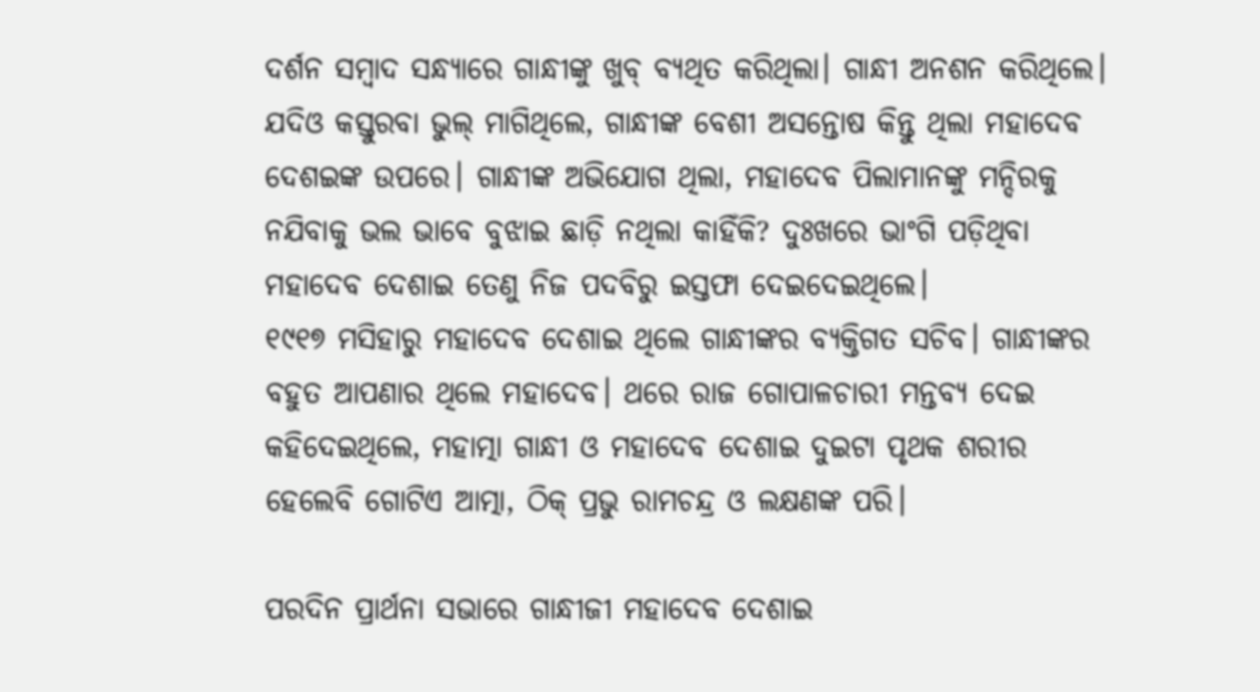ଦର୍ଶନ ସମ୍ବାଦ ସନ୍ଧ୍ୟାରେ ଗାନ୍ଧୀଙ୍କୁ ଖୁବ୍ ବ୍ୟଥିତ କରିଥିଲା। ଗାନ୍ଧୀ ଅନଶନ କରିଥିଲେ। ଯଦିଓ କସ୍ତୁରବା ଭୁଲ୍ ମାଗିଥିଲେ, ଗାନ୍ଧୀଙ୍କ ବେଶୀ ଅସନ୍ତୋଷ କିନ୍ତୁ ଥିଲା ମହାଦେବ ଦେଶଇଙ୍କ ଉପରେ। ଗାନ୍ଧୀଙ୍କ ଅଭିଯୋଗ ଥିଲା, ମହାଦେବ ପିଲାମାନଙ୍କୁ ମନ୍ଦିରକୁ ନଯିବାକୁ ଭଲ ଭାବେ ବୁଝାଇ ଛାଡ଼ି ନଥିଲା କାହିଁକି? ଦୁଃଖରେ ଭାଂଗି ପଡ଼ିଥିବା ମହାଦେବ ଦେଶାଇ ତେଣୁ ନିଜ ପଦବିରୁ ଇସ୍ତଫା ଦେଇଦେଇଥିଲେ।
୧୯୧୭ ମସିହାରୁ ମହାଦେବ ଦେଶାଇ ଥିଲେ ଗାନ୍ଧୀଙ୍କର ବ୍ୟକ୍ତିଗତ ସଚିବ। ଗାନ୍ଧୀଙ୍କର ବହୁତ ଆପଣାର ଥିଲେ ମହାଦେବ। ଥରେ ରାଜ ଗୋପାଳଚାରୀ ମନ୍ତବ୍ୟ ଦେଇ କହିଦେଇଥିଲେ, ମହାତ୍ମା ଗାନ୍ଧୀ ଓ ମହାଦେବ ଦେଶାଇ ଦୁଇଟା ପୃଥକ ଶରୀର ହେଲେବି ଗୋଟିଏ ଆତ୍ମା, ଠିକ୍ ପ୍ରଭୁ ରାମଚନ୍ଦ୍ର ଓ ଲକ୍ଷଣଙ୍କ ପରି।

ପରଦିନ ପ୍ରାର୍ଥନା ସଭାରେ ଗାନ୍ଧୀଜୀ ମହାଦେବ ଦେଶାଇ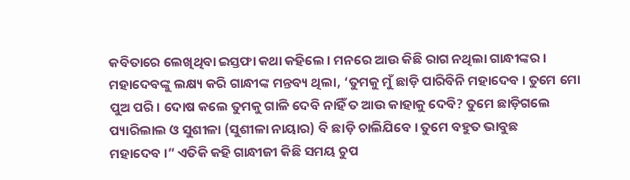କବିତାରେ ଲେଖିଥିବା ଇସ୍ତଫା କଥା କହିଲେ। ମନରେ ଆଉ କିଛି ରାଗ ନଥିଲା ଗାନ୍ଧୀଙ୍କର। ମହାଦେବଙ୍କୁ ଲକ୍ଷ୍ୟ କରି ଗାନ୍ଧୀଙ୍କ ମନ୍ତବ୍ୟ ଥିଲା, ‘ତୁମକୁ ମୁଁ ଛାଡ଼ି ପାରିବିନି ମହାଦେବ। ତୁମେ ମୋ ପୁଅ ପରି। ଦୋଷ କଲେ ତୁମକୁ ଗାଳି ଦେବି ନାହିଁ ତ ଆଉ କାହାକୁ ଦେବି? ତୁମେ ଛାଡ଼ିଗଲେ ପ୍ୟାରିଲାଲ ଓ ସୁଶୀଳା (ସୁଶୀଳା ନାୟାର) ବି ଛାଡ଼ି ଚାଲିଯିବେ। ତୁମେ ବହୁତ ଭାବୁଛ ମହାଦେବ।” ଏତିକି କହି ଗାନ୍ଧୀଜୀ କିଛି ସମୟ ଚୁପ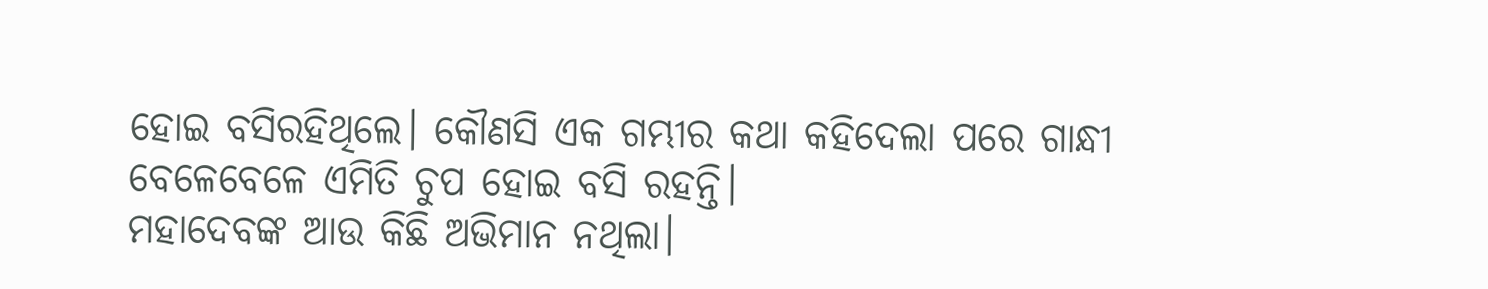ହୋଇ ବସିରହିଥିଲେ। କୌଣସି ଏକ ଗମ୍ଭୀର କଥା କହିଦେଲା ପରେ ଗାନ୍ଧୀ ବେଳେବେଳେ ଏମିତି ଚୁପ ହୋଇ ବସି ରହନ୍ତି।
ମହାଦେବଙ୍କ ଆଉ କିଛି ଅଭିମାନ ନଥିଲା।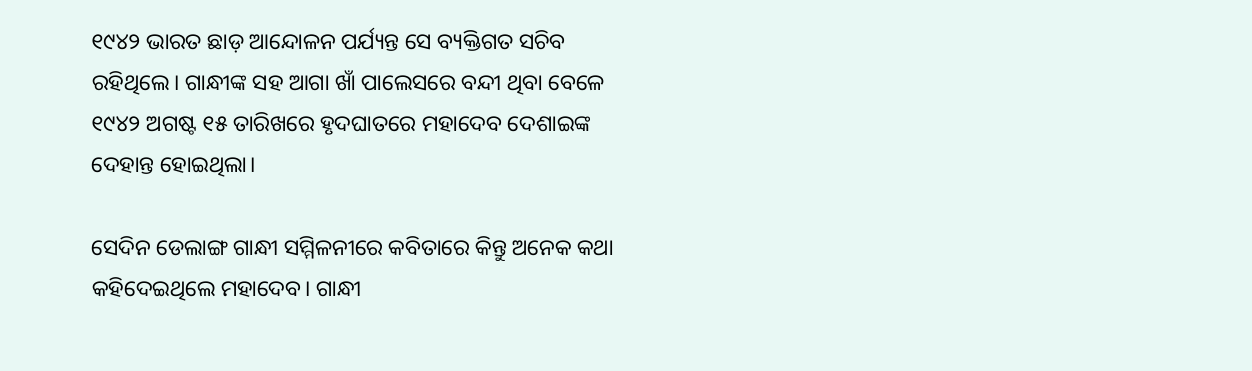୧୯୪୨ ଭାରତ ଛାଡ଼ ଆନ୍ଦୋଳନ ପର୍ଯ୍ୟନ୍ତ ସେ ବ୍ୟକ୍ତିଗତ ସଚିବ ରହିଥିଲେ। ଗାନ୍ଧୀଙ୍କ ସହ ଆଗା ଖାଁ ପାଲେସରେ ବନ୍ଦୀ ଥିବା ବେଳେ ୧୯୪୨ ଅଗଷ୍ଟ ୧୫ ତାରିଖରେ ହୃଦଘାତରେ ମହାଦେବ ଦେଶାଇଙ୍କ ଦେହାନ୍ତ ହୋଇଥିଲା।

ସେଦିନ ଡେଲାଙ୍ଗ ଗାନ୍ଧୀ ସମ୍ମିଳନୀରେ କବିତାରେ କିନ୍ତୁ ଅନେକ କଥା କହିଦେଇଥିଲେ ମହାଦେବ। ଗାନ୍ଧୀ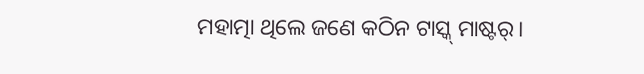ମହାତ୍ମା ଥିଲେ ଜଣେ କଠିନ ଟାସ୍କ୍‌ ମାଷ୍ଟର୍‌।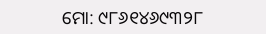ମୋ: ୯୮୬୧୪୬୯୩୨୮